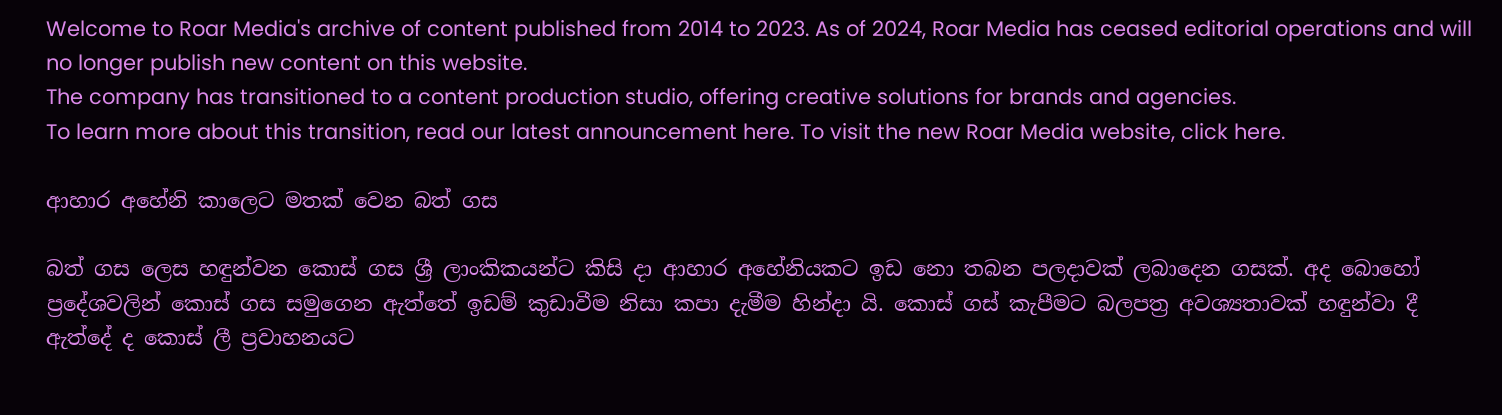Welcome to Roar Media's archive of content published from 2014 to 2023. As of 2024, Roar Media has ceased editorial operations and will no longer publish new content on this website.
The company has transitioned to a content production studio, offering creative solutions for brands and agencies.
To learn more about this transition, read our latest announcement here. To visit the new Roar Media website, click here.

ආහාර අහේනි කාලෙට මතක් වෙන බත් ගස

බත් ගස ලෙස හඳුන්වන කොස්‌ ගස ශ්‍රී ලාංකිකයන්ට කිසි දා ආහාර අහේනියකට ඉඩ නො තබන පලදාවක් ලබාදෙන ගසක්. අද බොහෝ ප්‍රදේශවලින් කොස් ගස සමුගෙන ඇත්තේ ඉඩම් කුඩාවීම නිසා කපා දැමීම හින්දා යි. කොස් ගස් කැපීමට බලපත්‍ර අවශ්‍යතාවක් හඳුන්වා දී ඇත්දේ ද කොස් ලී ප්‍රවාහනයට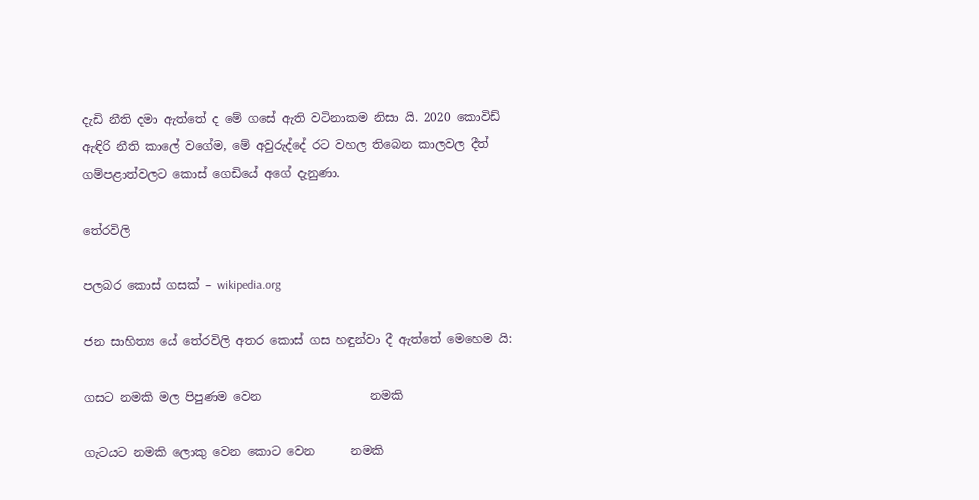දැඩි නීති දමා ඇත්තේ ද මේ ගසේ ඇති වටිනාකම නිසා යි. 2020 කොවිඩ් ඇඳිරි නීති කාලේ වගේම, මේ අවුරුද්දේ රට වහල තිබෙන කාලවල දීත් ගම්පළාත්වලට කොස් ගෙඩියේ අගේ දැනුණා.

තේරවිලි

පලබර කොස් ගසක් – wikipedia.org

ජන සාහිත්‍ය යේ තේරවිලි අතර කොස් ගස හඳුන්වා දී ඇත්තේ මෙහෙම යි:

ගසට නමකි මල පිපුණම වෙන                  නමකි

ගැටයට නමකි ලොකු වෙන කොට වෙන      නමකි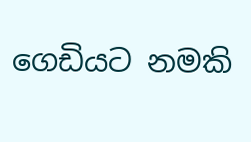ගෙඩියට නමකි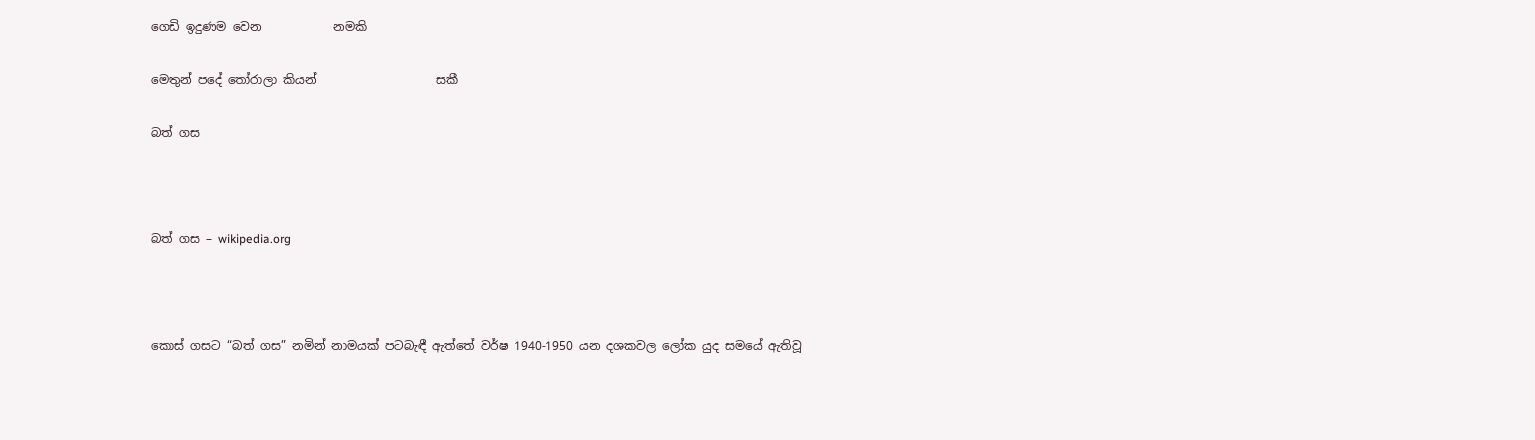ගෙඩි ඉදුණම වෙන            නමකි

මෙතුන් පදේ තෝරාලා කියන්                    සකී

බත් ගස



බත් ගස – wikipedia.org



කොස් ගසට “බත් ගස” නමින් නාමයක් පටබැඳී ඇත්තේ වර්ෂ 1940-1950 යන දශකවල ලෝක යුද සමයේ ඇතිවූ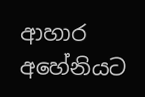ආහාර අහේනියට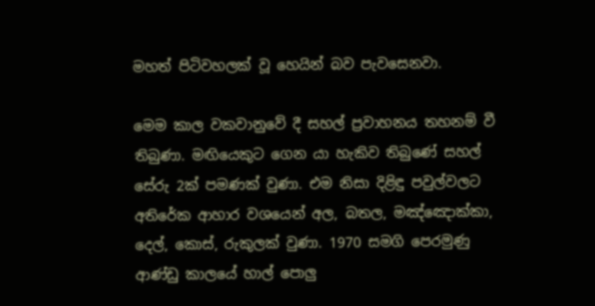මහත් පිටිවහලක් වූ හෙයින් බව පැවසෙනවා.

මෙම කාල වකවානුවේ දී සහල් ප්‍රවාහනය තහනම් වී තිබුණා. මඟියෙකුට ගෙන යා හැකිව තිබුණේ සහල් සේරු 2ක් පමණක් වුණා. එම නිසා දිළිඳු පවුල්වලට අතිරේක ආහාර වශයෙන් අල, බතල, මඤ්ඤොක්කා, දෙල්, කොස්, රුකුලක් වුණා. 1970 සමගි පෙරමුණු ආණ්ඩු කාලයේ හාල් පොලු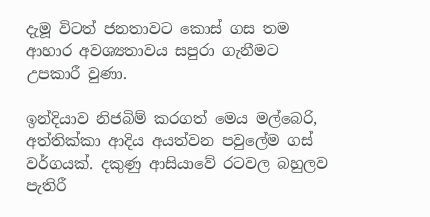දැමූ විටත් ජනතාවට කොස් ගස තම ආහාර අවශ්‍යතාවය සපුරා ගැනීමට උපකාරී වුණා.

ඉන්දියාව නිජබිම් කරගත් මෙය මල්බෙරි, අත්තික්කා ආදිය අයත්වන පවුලේම ගස් වර්ගයක්. දකුණු ආසියාවේ රටවල බහුලව පැතිරී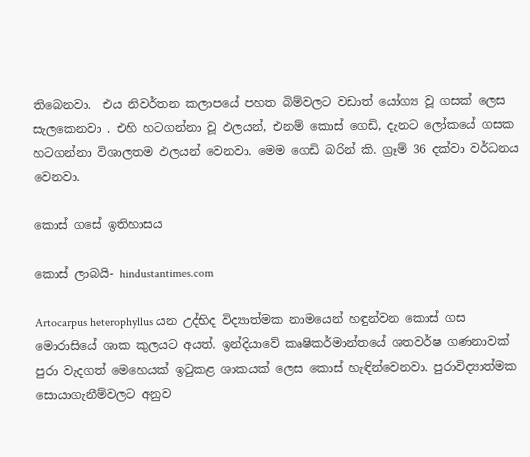තිබෙනවා.  එය නිවර්තන කලාපයේ පහත බිම්වලට වඩාත් යෝග්‍ය වූ ගසක් ලෙස සැලකෙනවා . එහි හටගන්නා වූ ඵලයන්, එනම් කොස් ගෙඩි, දැනට ලෝකයේ ගසක හටගන්නා විශාලතම ඵලයන් වෙනවා. මෙම ගෙඩි බරින් කි. ග්‍රෑම් 36 දක්වා වර්ධනය වෙනවා.

කොස් ගසේ ඉතිහාසය

කොස් ලාබයි- hindustantimes.com

Artocarpus heterophyllus යන උද්භිද විද්‍යාත්මක නාමයෙන් හඳුන්වන කොස් ගස මොරාසියේ ශාක කුලයට අයත්. ඉන්දියාවේ කෘෂිකර්මාන්තයේ ශතවර්ෂ ගණනාවක් පුරා වැදගත් මෙහෙයක් ඉටුකළ ශාකයක් ලෙස කොස් හැඳින්වෙනවා. පුරාවිද්‍යාත්මක සොයාගැනීම්වලට අනුව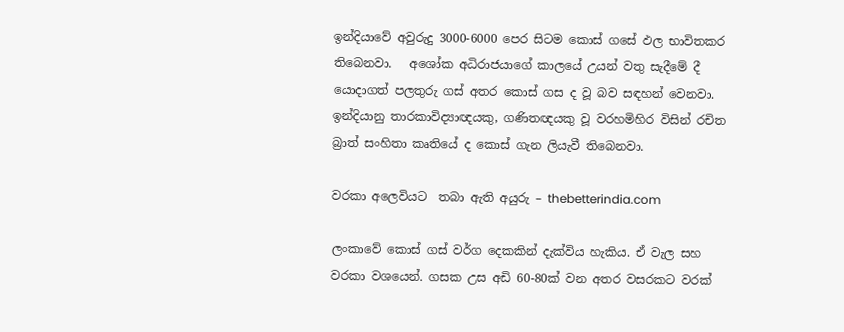ඉන්දියාවේ අවුරුදු 3000-6000 පෙර සිටම කොස් ගසේ ඵල භාවිතකර තිබෙනවා.   අශෝක අධිරාජයාගේ කාලයේ උයන් වතු සැදීමේ දී යොදාගත් පලතුරු ගස් අතර කොස් ගස ද වූ බව සඳහන් වෙනවා. ඉන්දියානු තාරකාවිද්‍යාඥයකු, ගණිතඥයකු වූ වරහමිහිර විසින් රචිත බ්‍රාත් සංහිතා කෘතියේ ද කොස් ගැන ලියැවී තිබෙනවා.

වරකා අලෙවියට  තබා ඇති අයුරු – thebetterindia.com

ලංකාවේ කොස් ගස් වර්ග දෙකකින් දැක්විය හැකිය. ඒ වැල සහ වරකා වශයෙන්. ගසක උස අඩි 60-80ක් වන අතර වසරකට වරක්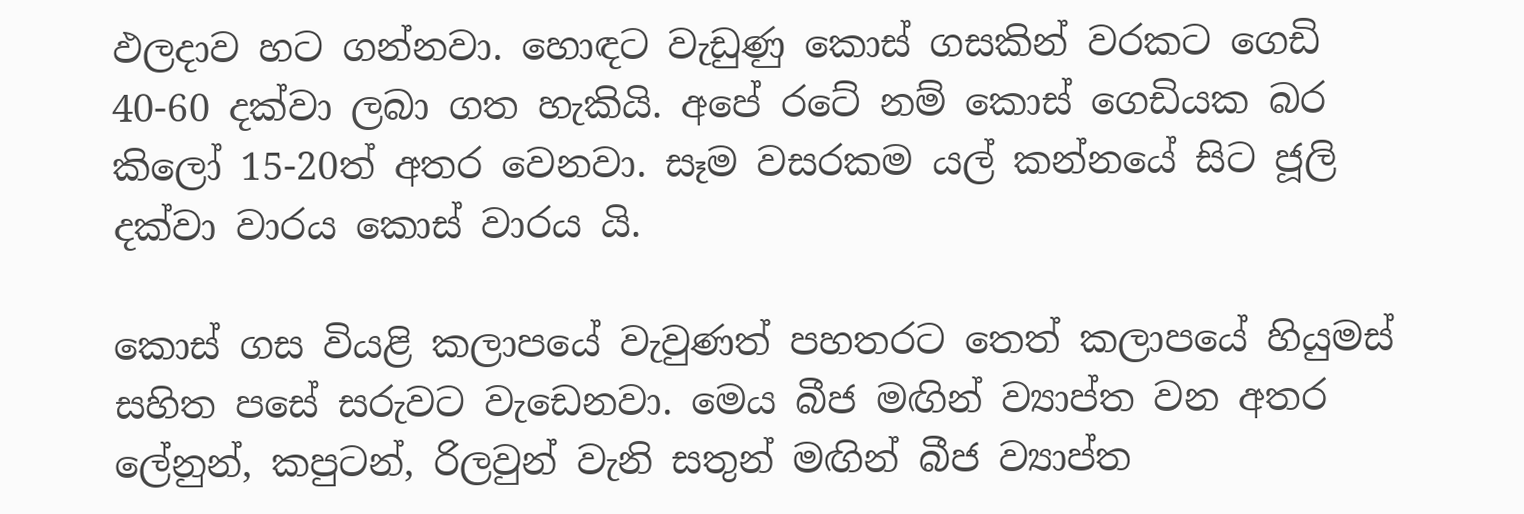ඵලදාව හට ගන්නවා. හොඳට වැඩුණු කොස් ගසකින් වරකට ගෙඩි 40-60 දක්වා ලබා ගත හැකියි. අපේ රටේ නම් කොස් ගෙඩියක බර කිලෝ 15-20ත් අතර වෙනවා. සෑම වසරකම යල් කන්නයේ සිට ජූලි දක්වා වාරය කොස් වාරය යි.

කොස් ගස වියළි කලාපයේ වැවුණත් පහතරට තෙත් කලාපයේ හියුමස් සහිත පසේ සරුවට වැඩෙනවා. මෙය බීජ මඟින් ව්‍යාප්ත වන අතර ලේනුන්, කපුටන්, රිලවුන් වැනි සතුන් මඟින් බීජ ව්‍යාප්ත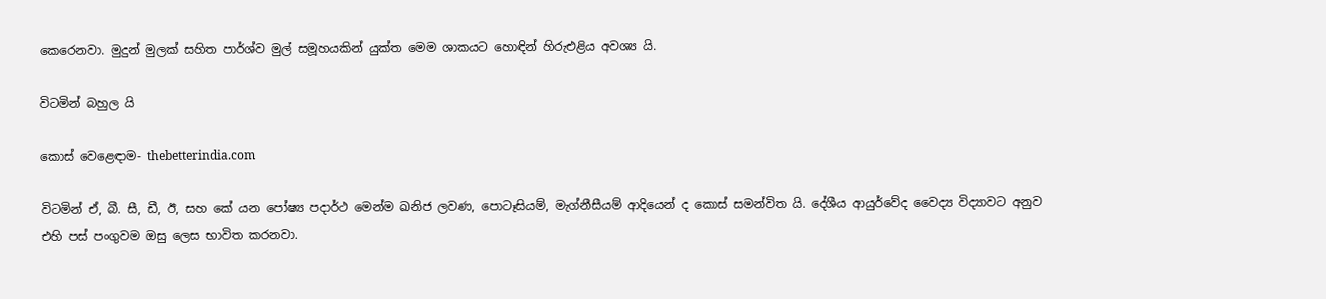කෙරෙනවා. මුදුන් මුලක් සහිත පාර්ශ්ව මුල් සමූහයකින් යුක්ත මෙම ශාකයට හොඳින් හිරුඑළිය අවශ්‍ය යි.

විටමින් බහුල යි

කොස් වෙළෙඳාම- thebetterindia.com

විටමින් ඒ, බී. සී, ඩී, ඊ, සහ කේ යන පෝෂ්‍ය පදාර්ථ මෙන්ම ඛනිජ ලවණ, පොටෑසියම්, මැග්නීසීයම් ආදියෙන් ද කොස් සමන්විත යි. දේශීය ආයුර්වේද වෛද්‍ය විද්‍යාවට අනුව එහි පස් පංගුවම ඔසු ලෙස භාවිත කරනවා.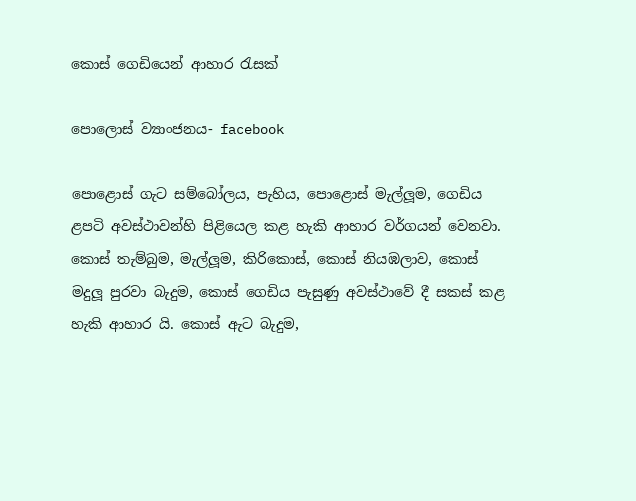කොස් ගෙඩියෙන් ආහාර රැසක්

පොලොස් ව්‍යාංජනය- facebook

පොළොස්‌ ගැට සම්බෝලය, පැහිය, පොළොස්‌ මැල්ලූම, ගෙඩිය ළපටි අවස්‌ථාවන්හි පිළියෙල කළ හැකි ආහාර වර්ගයන් වෙනවා. කොස්‌ තැම්බුම, මැල්ලූම, කිරිකොස්‌, කොස්‌ නියඹලාව, කොස්‌ මදුලූ පුරවා බැදුම, කොස්‌ ගෙඩිය පැසුණු අවස්‌ථාවේ දී සකස්‌ කළ හැකි ආහාර යි. කොස්‌ ඇට බැදුම,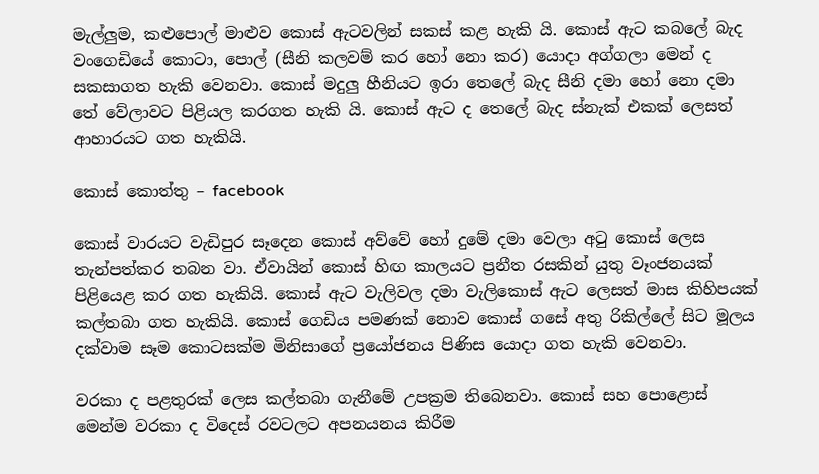මැල්ලුම, කළුපොල් මාළුව කොස්‌ ඇටවලින් සකස්‌ කළ හැකි යි. කොස්‌ ඇට කබලේ බැද වංගෙඩියේ කොටා, පොල් (සීනි කලවම් කර හෝ නො කර) යොදා අග්ගලා මෙන් ද සකසාගත හැකි වෙනවා. කොස්‌ මදුලු හීනියට ඉරා තෙලේ බැද සීනි දමා හෝ නො දමා තේ වේලාවට පිළියල කරගත හැකි යි. කොස් ඇට ද තෙලේ බැද ස්නැක් එකක් ලෙසත් ආහාරයට ගත හැකියි.

කොස් කොත්තු – facebook

කොස් වාරයට වැඩිපුර සෑදෙන කොස් අව්වේ හෝ දුමේ දමා වෙලා අටු කොස් ලෙස තැන්පත්කර තබන වා. ඒවායින් කොස් හිඟ කාලයට ප්‍රනීත රසකින් යුතු වෑංජනයක් පිළියෙළ කර ගත හැකියි. කොස් ඇට වැලිවල දමා වැලිකොස් ඇට ලෙසත් මාස කිහිපයක් කල්තබා ගත හැකියි. කොස් ගෙඩිය පමණක් නොව කොස් ගසේ අතු රිකිල්ලේ සිට මූලය දක්වාම සෑම කොටසක්ම මිනිසාගේ ප්‍රයෝජනය පිණිස යොදා ගත හැකි වෙනවා.

වරකා ද පළතුරක් ලෙස කල්තබා ගැනීමේ උපක්‍රම තිබෙනවා. කොස් සහ පොළොස් මෙන්ම වරකා ද විදෙස් රවටලට අපනයනය කිරීම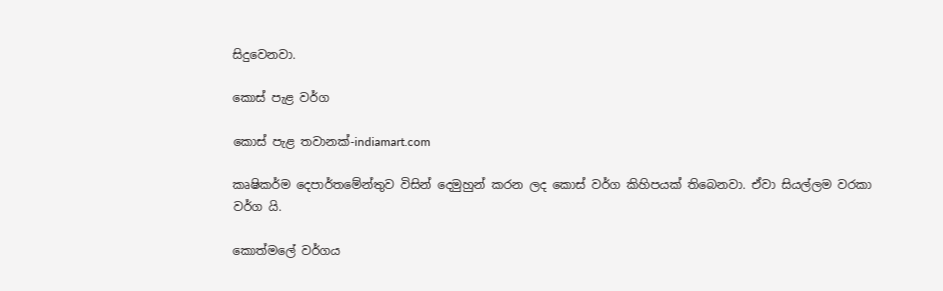සිදුවෙනවා.

කොස් පැළ වර්ග

කොස් පැළ තවානක්-indiamart.com

කෘෂිකර්ම දෙපාර්තමේන්තුව විසින් දෙමුහුන් කරන ලද කොස් වර්ග කිහිපයක් තිබෙනවා. ඒවා සියල්ලම වරකා වර්ග යි.

කොත්මලේ වර්ගය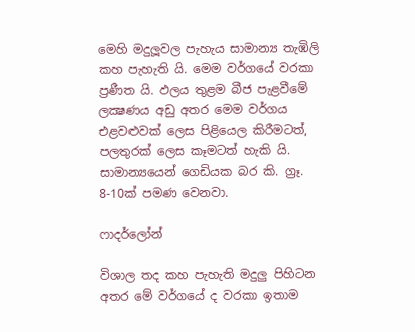මෙහි මදුලූවල පැහැය සාමාන්‍ය තැඹිලි කහ පැහැති යි. මෙම වර්ගයේ වරකා ප්‍රණීත යි. ඵලය තුළම බීජ පැළවීමේ ලක්‍ෂණය අඩු අතර මෙම වර්ගය එළවළුවක්‌ ලෙස පිළියෙල කිරීමටත්, පලතුරක්‌ ලෙස කෑමටත් හැකි යි. සාමාන්‍යයෙන් ගෙඩියක බර‌ කි. ග්‍රෑ. 8-10ක්‌ පමණ වෙනවා.

ෆාදර්ලෝන්

විශාල තද කහ පැහැති මදුලු පිහිටන අතර මේ වර්ගයේ ද වරකා ඉතාම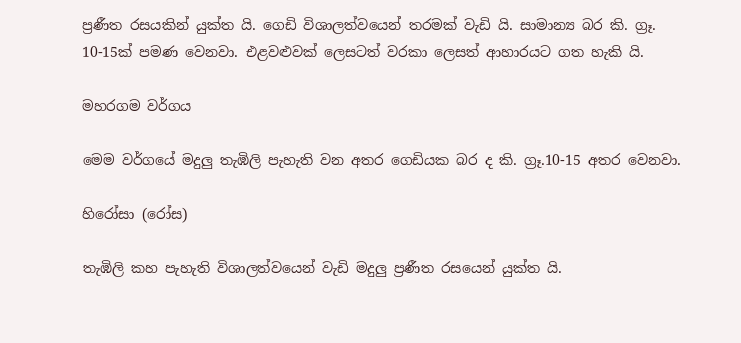ප්‍රණීත රසයකින් යුක්ත යි. ගෙඩි විශාලත්වයෙන් තරමක්‌ වැඩි යි. සාමාන්‍ය බර කි. ග්‍රෑ. 10-15ක්‌ පමණ වෙනවා. එළවළුවක්‌ ලෙසටත් වරකා ලෙසත් ආහාරයට ගත හැකි යි.

මහරගම වර්ගය

මෙම වර්ගයේ මදුලු තැඹිලි පැහැති වන අතර ගෙඩියක බර ද කි. ග්‍රෑ.10-15 අතර වෙනවා.

හිරෝසා (රෝස)

තැඹිලි කහ පැහැති විශාලත්වයෙන් වැඩි මදුලු ප්‍රණීත රසයෙන් යුක්‌ත යි.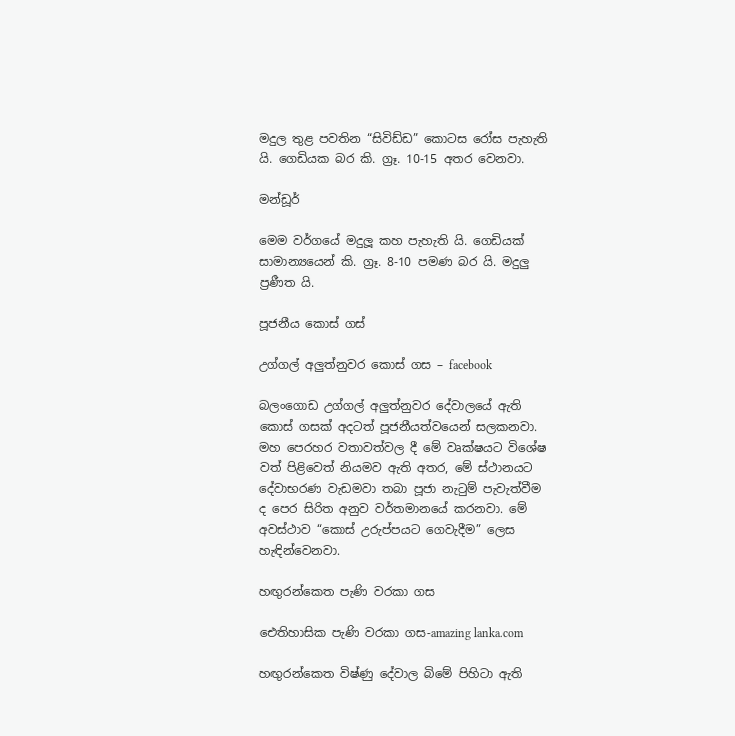මදුල තුළ පවතින “සිවිඩ්ඩ” කොටස රෝස පැහැති යි. ගෙඩියක බර කි. ග්‍රෑ. 10-15 අතර වෙනවා.

මන්ඩූර්

මෙම වර්ගයේ මදුලූ කහ පැහැති යි. ගෙඩියක්‌ සාමාන්‍යයෙන් කි. ග්‍රෑ. 8-10 පමණ බර යි. මදුලු ප්‍රණීත යි.

පූජනීය කොස් ගස්

උග්ගල් අලුත්නුවර කොස් ගස – facebook

බලංගොඩ උග්ගල් අලුත්නුවර දේවාලයේ ඇති කොස් ගසක් අදටත් පූජනීයත්වයෙන් සලකනවා. මහ පෙරහර වතාවත්වල දී මේ වෘක්ෂයට විශේෂ වත් පිළිවෙත් නියමව ඇති අතර, මේ ස්ථානයට දේවාභරණ වැඩමවා තබා පූජා නැටුම් පැවැත්වීම ද පෙර සිරිත අනුව වර්තමානයේ කරනවා. මේ අවස්ථාව “කොස් උරුප්පයට ගෙවැදීම” ලෙස  හැඳින්වෙනවා.

හඟුරන්කෙත පැණි වරකා ගස

ඓතිහාසික පැණි වරකා ගස-amazing lanka.com

හඟුරන්කෙත විෂ්ණු දේවාල බිමේ පිහිටා ඇති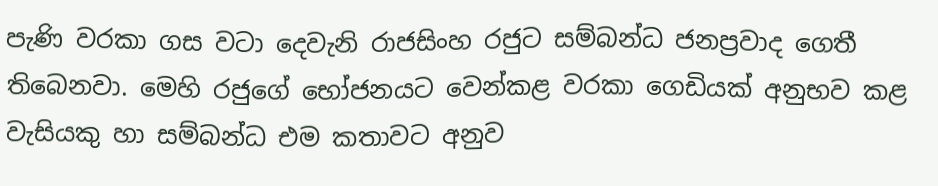පැණි වරකා ගස වටා දෙවැනි රාජසිංහ රජුට සම්බන්ධ ජනප්‍රවාද ගෙතී තිබෙනවා. මෙහි රජුගේ භෝජනයට වෙන්කළ වරකා ගෙඩියක් අනුභව කළ වැසියකු හා සම්බන්ධ එම කතාවට අනුව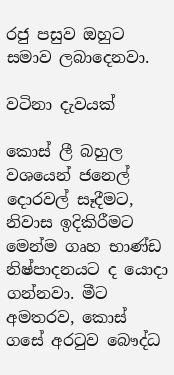රජු පසුව ඔහුට සමාව ලබාදෙනවා.

වටිනා දැවයක්

කොස් ලී බහුල වශයෙන් ජනෙල් දොරවල් සෑදීමට, නිවාස ඉදිකිරීමට මෙන්ම ගෘහ භාණ්ඩ නිෂ්පාදනයට ද යොදා ගන්නවා. මීට අමතරව, කොස් ගසේ අරටුව බෞද්ධ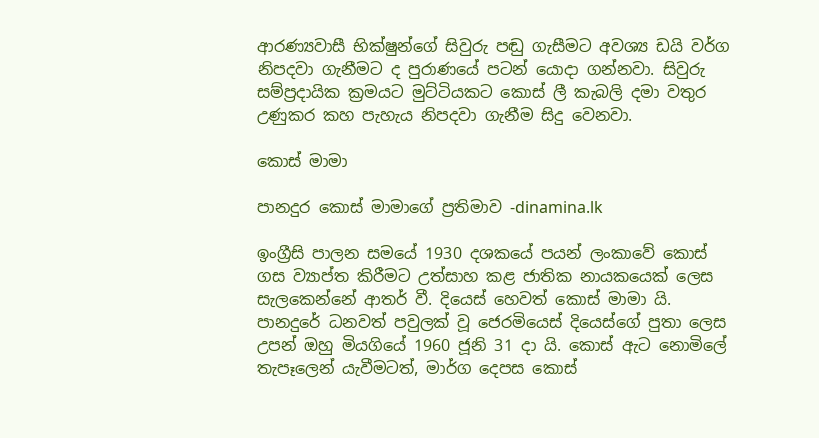ආරණ්‍යවාසී භික්ෂුන්ගේ සිවුරු පඬු ගැසීමට අවශ්‍ය ඩයි වර්ග නිපදවා ගැනීමට ද පුරාණයේ පටන් යොදා ගන්නවා. සිවුරු සම්ප්‍රදායික ක්‍රමයට මුට්ටියකට කොස් ලී කැබලි දමා වතුර උණුකර කහ පැහැය නිපදවා ගැනීම සිදු වෙනවා.

කොස් මාමා

පානදුර කොස් මාමාගේ ප්‍රතිමාව -dinamina.lk

ඉංග්‍රීසි පාලන සමයේ 1930 දශකයේ පයන් ලංකාවේ කොස් ගස ව්‍යාප්ත කිරීමට උත්සාහ කළ ජාතික නායකයෙක් ලෙස සැලකෙන්නේ ආතර් වී. දියෙස් හෙවත් කොස් මාමා යි. පානදුරේ ධනවත් පවුලක් වූ ජෙරමියෙස් දියෙස්ගේ පුතා ලෙස උපන් ඔහු මියගියේ 1960 ජූනි 31 දා යි. කොස් ඇට නොමිලේ තැපෑලෙන් යැවීමටත්, මාර්ග දෙපස කොස්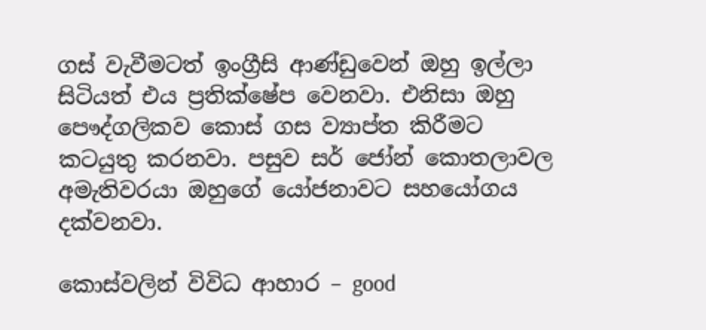ගස් වැවීමටත් ඉංග්‍රීසි ආණ්ඩුවෙන් ඔහු ඉල්ලා සිටියත් එය ප්‍රතික්ෂේප වෙනවා. එනිසා ඔහු පෞද්ගලිකව කොස් ගස ව්‍යාප්ත කිරීමට කටයුතු කරනවා. පසුව සර් ජෝන් කොතලාවල අමැතිවරයා ඔහුගේ යෝජනාවට සහයෝගය දක්වනවා.

කොස්වලින් විවිධ ආහාර – good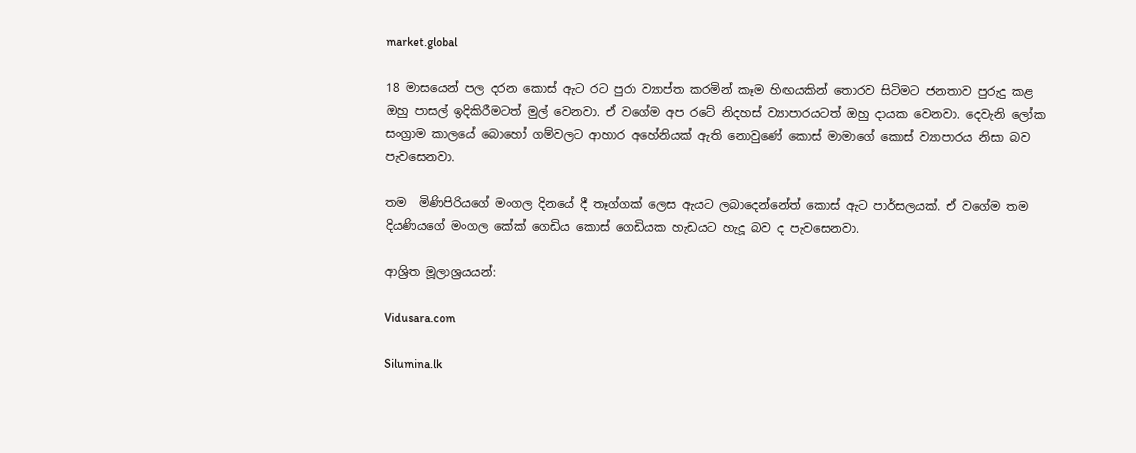market.global

18 මාසයෙන් පල දරන කොස් ඇට රට පුරා ව්‍යාප්ත කරමින් කෑම හිඟයකින් තොරව සිටිමට ජනතාව පුරුදු කළ ඔහු පාසල් ඉදිකිරීමටත් මුල් වෙනවා. ඒ වගේම අප රටේ නිදහස් ව්‍යාපාරයටත් ඔහු දායක වෙනවා. දෙවැනි ලෝක සංග්‍රාම කාලයේ බොහෝ ගම්වලට ආහාර අහේනියක් ඇති නොවුණේ කොස් මාමාගේ කොස් ව්‍යාපාරය නිසා බව පැවසෙනවා.

තම  මිණිපිරියගේ මංගල දිනයේ දී තෑග්ගක් ලෙස ඇයට ලබාදෙන්නේත් කොස් ඇට පාර්සලයක්. ඒ වගේම තම දියණියගේ මංගල කේක් ගෙඩිය කොස් ගෙඩියක හැඩයට හැදූ බව ද පැවසෙනවා.

ආශ්‍රිත මූලාශ්‍රයයන්:

Vidusara.com

Silumina.lk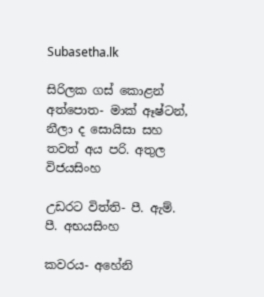Subasetha.lk

සිරිලක ගස් කොළන් අත්පොත- මාක් ඈෂ්ටන්, නීලා ද සොයිසා සහ තවත් අය පරි. අතුල විජයසිංහ

උඩරට විත්ති- පී. ඇම්. පී. අභයසිංහ

කවරය- අහේනි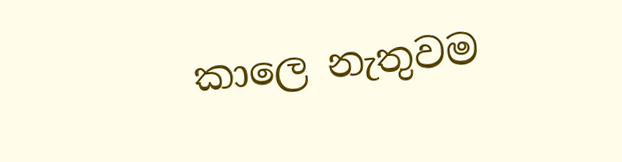කාලෙ නැතුවම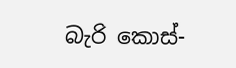බැරි කොස්-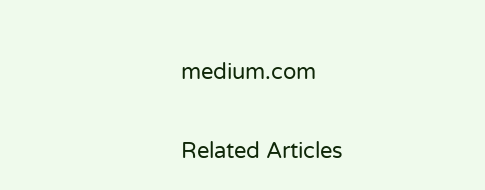medium.com

Related Articles